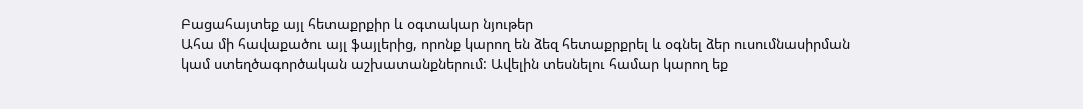Բացահայտեք այլ հետաքրքիր և օգտակար նյութեր
Ահա մի հավաքածու այլ ֆայլերից, որոնք կարող են ձեզ հետաքրքրել և օգնել ձեր ուսումնասիրման կամ ստեղծագործական աշխատանքներում: Ավելին տեսնելու համար կարող եք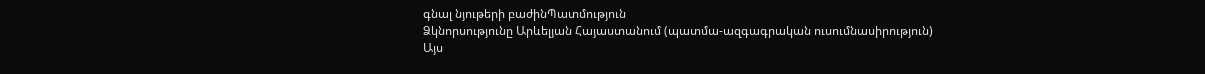գնալ նյութերի բաժինՊատմություն
Ձկնորսությունը Արևելյան Հայաստանում (պատմա-ազգագրական ուսումնասիրություն)
Այս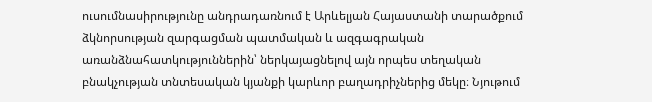ուսումնասիրությունը անդրադառնում է Արևելյան Հայաստանի տարածքում ձկնորսության զարգացման պատմական և ազգագրական առանձնահատկություններին՝ ներկայացնելով այն որպես տեղական բնակչության տնտեսական կյանքի կարևոր բաղադրիչներից մեկը։ Նյութում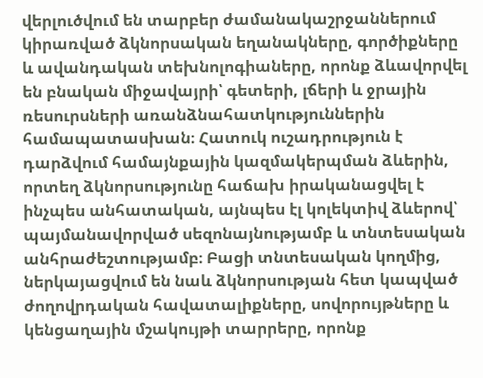վերլուծվում են տարբեր ժամանակաշրջաններում կիրառված ձկնորսական եղանակները, գործիքները և ավանդական տեխնոլոգիաները, որոնք ձևավորվել են բնական միջավայրի՝ գետերի, լճերի և ջրային ռեսուրսների առանձնահատկություններին համապատասխան։ Հատուկ ուշադրություն է դարձվում համայնքային կազմակերպման ձևերին, որտեղ ձկնորսությունը հաճախ իրականացվել է ինչպես անհատական, այնպես էլ կոլեկտիվ ձևերով՝ պայմանավորված սեզոնայնությամբ և տնտեսական անհրաժեշտությամբ։ Բացի տնտեսական կողմից, ներկայացվում են նաև ձկնորսության հետ կապված ժողովրդական հավատալիքները, սովորույթները և կենցաղային մշակույթի տարրերը, որոնք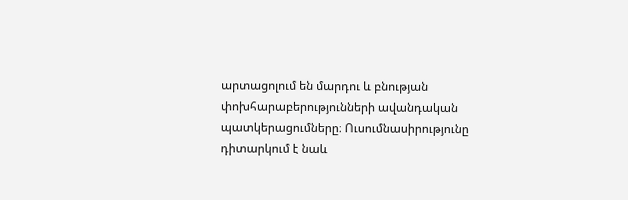արտացոլում են մարդու և բնության փոխհարաբերությունների ավանդական պատկերացումները։ Ուսումնասիրությունը դիտարկում է նաև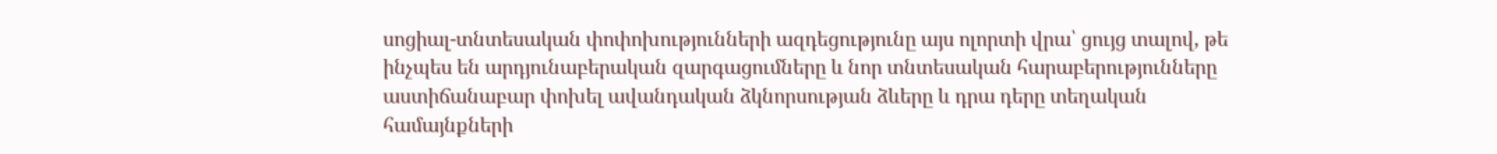սոցիալ-տնտեսական փոփոխությունների ազդեցությունը այս ոլորտի վրա՝ ցույց տալով, թե ինչպես են արդյունաբերական զարգացումները և նոր տնտեսական հարաբերությունները աստիճանաբար փոխել ավանդական ձկնորսության ձևերը և դրա դերը տեղական համայնքների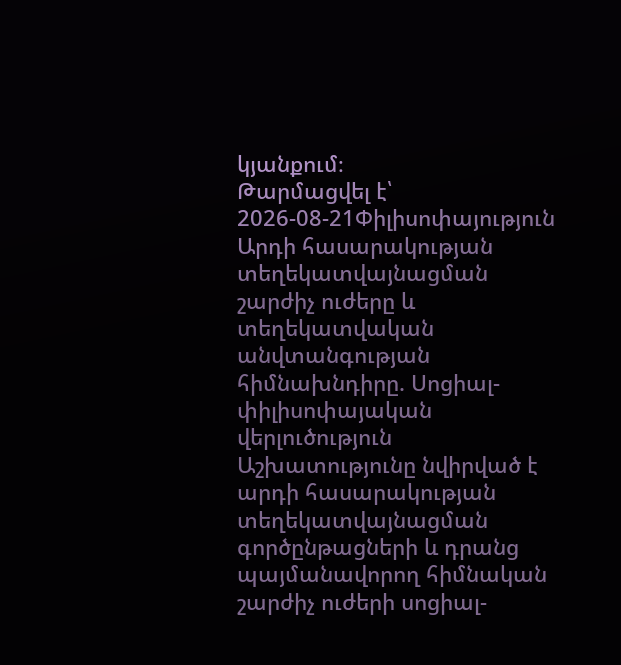կյանքում։
Թարմացվել է՝ 2026-08-21Փիլիսոփայություն
Արդի հասարակության տեղեկատվայնացման շարժիչ ուժերը և տեղեկատվական անվտանգության հիմնախնդիրը. Սոցիալ-փիլիսոփայական վերլուծություն
Աշխատությունը նվիրված է արդի հասարակության տեղեկատվայնացման գործընթացների և դրանց պայմանավորող հիմնական շարժիչ ուժերի սոցիալ-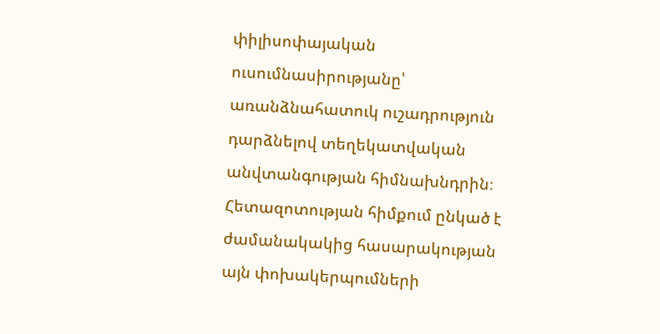փիլիսոփայական ուսումնասիրությանը՝ առանձնահատուկ ուշադրություն դարձնելով տեղեկատվական անվտանգության հիմնախնդրին։ Հետազոտության հիմքում ընկած է ժամանակակից հասարակության այն փոխակերպումների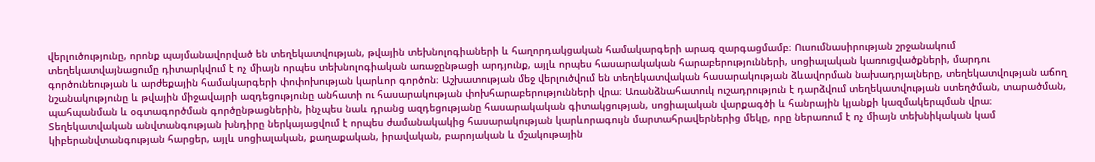վերլուծությունը, որոնք պայմանավորված են տեղեկատվության, թվային տեխնոլոգիաների և հաղորդակցական համակարգերի արագ զարգացմամբ։ Ուսումնասիրության շրջանակում տեղեկատվայնացումը դիտարկվում է ոչ միայն որպես տեխնոլոգիական առաջընթացի արդյունք, այլև որպես հասարակական հարաբերությունների, սոցիալական կառուցվածքների, մարդու գործունեության և արժեքային համակարգերի փոփոխության կարևոր գործոն։ Աշխատության մեջ վերլուծվում են տեղեկատվական հասարակության ձևավորման նախադրյալները, տեղեկատվության աճող նշանակությունը և թվային միջավայրի ազդեցությունը անհատի ու հասարակության փոխհարաբերությունների վրա։ Առանձնահատուկ ուշադրություն է դարձվում տեղեկատվության ստեղծման, տարածման, պահպանման և օգտագործման գործընթացներին, ինչպես նաև դրանց ազդեցությանը հասարակական գիտակցության, սոցիալական վարքագծի և հանրային կյանքի կազմակերպման վրա։ Տեղեկատվական անվտանգության խնդիրը ներկայացվում է որպես ժամանակակից հասարակության կարևորագույն մարտահրավերներից մեկը, որը ներառում է ոչ միայն տեխնիկական կամ կիբերանվտանգության հարցեր, այլև սոցիալական, քաղաքական, իրավական, բարոյական և մշակութային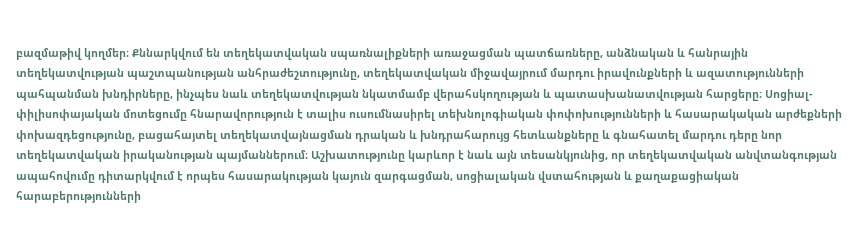բազմաթիվ կողմեր։ Քննարկվում են տեղեկատվական սպառնալիքների առաջացման պատճառները, անձնական և հանրային տեղեկատվության պաշտպանության անհրաժեշտությունը, տեղեկատվական միջավայրում մարդու իրավունքների և ազատությունների պահպանման խնդիրները, ինչպես նաև տեղեկատվության նկատմամբ վերահսկողության և պատասխանատվության հարցերը։ Սոցիալ-փիլիսոփայական մոտեցումը հնարավորություն է տալիս ուսումնասիրել տեխնոլոգիական փոփոխությունների և հասարակական արժեքների փոխազդեցությունը, բացահայտել տեղեկատվայնացման դրական և խնդրահարույց հետևանքները և գնահատել մարդու դերը նոր տեղեկատվական իրականության պայմաններում։ Աշխատությունը կարևոր է նաև այն տեսանկյունից, որ տեղեկատվական անվտանգության ապահովումը դիտարկվում է որպես հասարակության կայուն զարգացման, սոցիալական վստահության և քաղաքացիական հարաբերությունների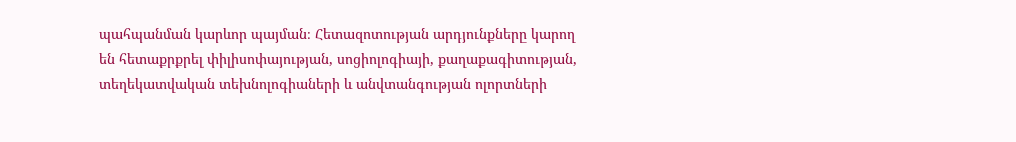պահպանման կարևոր պայման։ Հետազոտության արդյունքները կարող են հետաքրքրել փիլիսոփայության, սոցիոլոգիայի, քաղաքագիտության, տեղեկատվական տեխնոլոգիաների և անվտանգության ոլորտների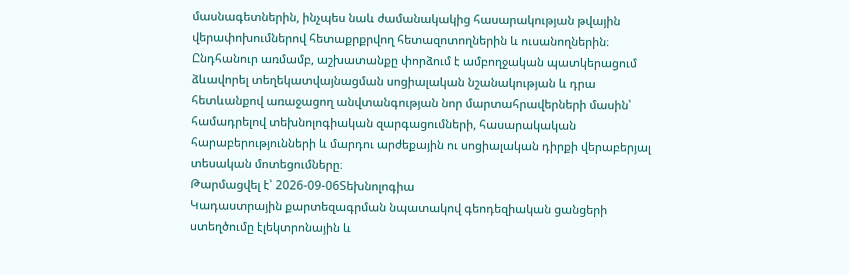մասնագետներին, ինչպես նաև ժամանակակից հասարակության թվային վերափոխումներով հետաքրքրվող հետազոտողներին և ուսանողներին։ Ընդհանուր առմամբ, աշխատանքը փորձում է ամբողջական պատկերացում ձևավորել տեղեկատվայնացման սոցիալական նշանակության և դրա հետևանքով առաջացող անվտանգության նոր մարտահրավերների մասին՝ համադրելով տեխնոլոգիական զարգացումների, հասարակական հարաբերությունների և մարդու արժեքային ու սոցիալական դիրքի վերաբերյալ տեսական մոտեցումները։
Թարմացվել է՝ 2026-09-06Տեխնոլոգիա
Կադաստրային քարտեզագրման նպատակով գեոդեզիական ցանցերի ստեղծումը էլեկտրոնային և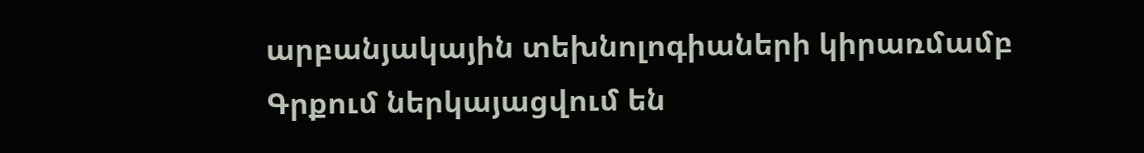արբանյակային տեխնոլոգիաների կիրառմամբ
Գրքում ներկայացվում են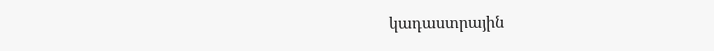կադաստրային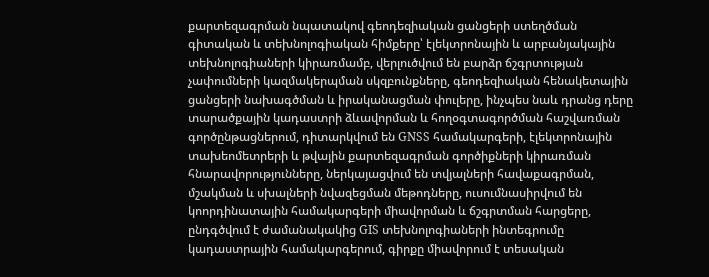քարտեզագրման նպատակով գեոդեզիական ցանցերի ստեղծման գիտական և տեխնոլոգիական հիմքերը՝ էլեկտրոնային և արբանյակային տեխնոլոգիաների կիրառմամբ, վերլուծվում են բարձր ճշգրտության չափումների կազմակերպման սկզբունքները, գեոդեզիական հենակետային ցանցերի նախագծման և իրականացման փուլերը, ինչպես նաև դրանց դերը տարածքային կադաստրի ձևավորման և հողօգտագործման հաշվառման գործընթացներում, դիտարկվում են GNSS համակարգերի, էլեկտրոնային տախեոմետրերի և թվային քարտեզագրման գործիքների կիրառման հնարավորությունները, ներկայացվում են տվյալների հավաքագրման, մշակման և սխալների նվազեցման մեթոդները, ուսումնասիրվում են կոորդինատային համակարգերի միավորման և ճշգրտման հարցերը, ընդգծվում է ժամանակակից GIS տեխնոլոգիաների ինտեգրումը կադաստրային համակարգերում, գիրքը միավորում է տեսական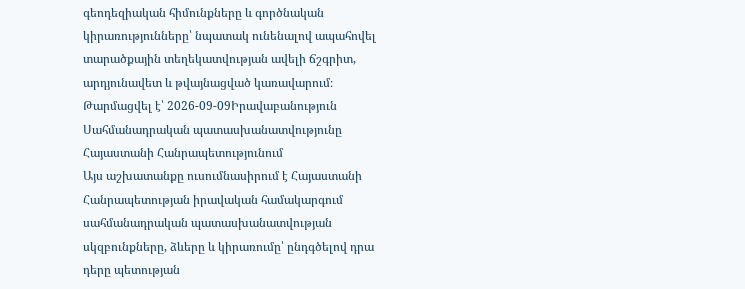գեոդեզիական հիմունքները և գործնական կիրառությունները՝ նպատակ ունենալով ապահովել տարածքային տեղեկատվության ավելի ճշգրիտ, արդյունավետ և թվայնացված կառավարում։
Թարմացվել է՝ 2026-09-09Իրավաբանություն
Սահմանադրական պատասխանատվությունը Հայաստանի Հանրապետությունում
Այս աշխատանքը ուսումնասիրում է Հայաստանի Հանրապետության իրավական համակարգում սահմանադրական պատասխանատվության սկզբունքները, ձևերը և կիրառումը՝ ընդգծելով դրա դերը պետության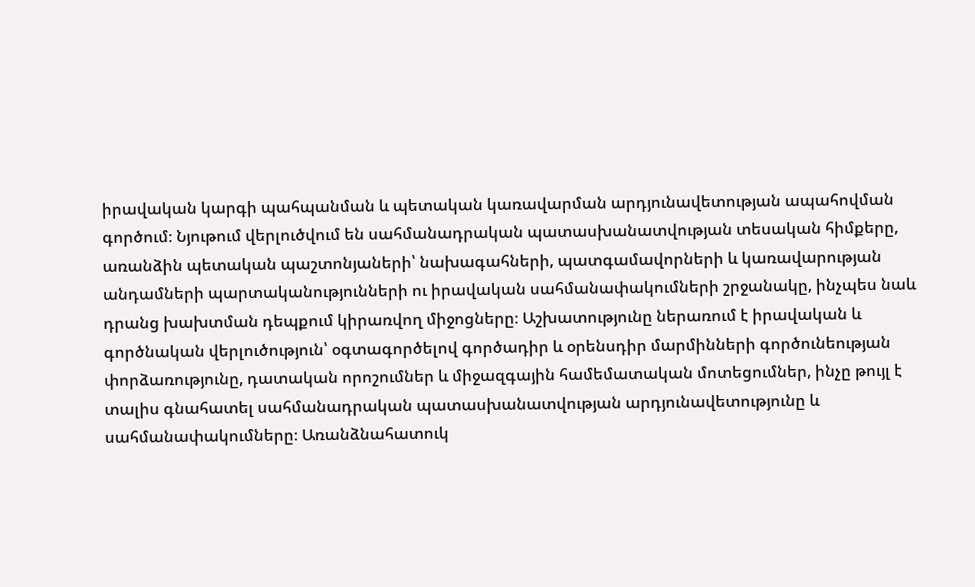իրավական կարգի պահպանման և պետական կառավարման արդյունավետության ապահովման գործում։ Նյութում վերլուծվում են սահմանադրական պատասխանատվության տեսական հիմքերը, առանձին պետական պաշտոնյաների՝ նախագահների, պատգամավորների և կառավարության անդամների պարտականությունների ու իրավական սահմանափակումների շրջանակը, ինչպես նաև դրանց խախտման դեպքում կիրառվող միջոցները։ Աշխատությունը ներառում է իրավական և գործնական վերլուծություն՝ օգտագործելով գործադիր և օրենսդիր մարմինների գործունեության փորձառությունը, դատական որոշումներ և միջազգային համեմատական մոտեցումներ, ինչը թույլ է տալիս գնահատել սահմանադրական պատասխանատվության արդյունավետությունը և սահմանափակումները։ Առանձնահատուկ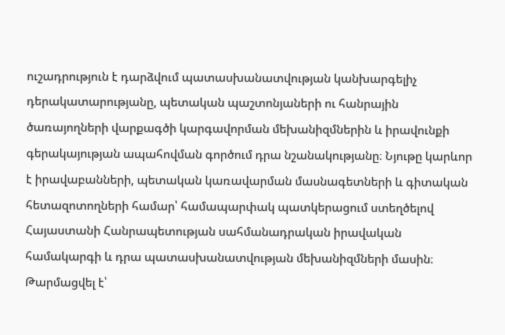ուշադրություն է դարձվում պատասխանատվության կանխարգելիչ դերակատարությանը, պետական պաշտոնյաների ու հանրային ծառայողների վարքագծի կարգավորման մեխանիզմներին և իրավունքի գերակայության ապահովման գործում դրա նշանակությանը։ Նյութը կարևոր է իրավաբանների, պետական կառավարման մասնագետների և գիտական հետազոտողների համար՝ համապարփակ պատկերացում ստեղծելով Հայաստանի Հանրապետության սահմանադրական իրավական համակարգի և դրա պատասխանատվության մեխանիզմների մասին։
Թարմացվել է՝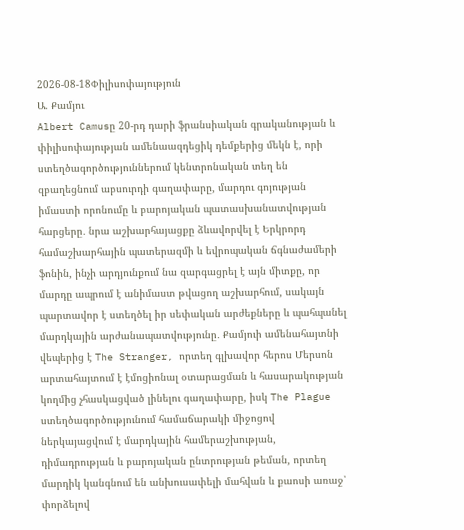2026-08-18Փիլիսոփայություն
Ա. Քամյու
Albert Camusը 20-րդ դարի ֆրանսիական գրականության և փիլիսոփայության ամենաազդեցիկ դեմքերից մեկն է, որի ստեղծագործություններում կենտրոնական տեղ են զբաղեցնում աբսուրդի գաղափարը, մարդու գոյության իմաստի որոնումը և բարոյական պատասխանատվության հարցերը․ նրա աշխարհայացքը ձևավորվել է Երկրորդ համաշխարհային պատերազմի և եվրոպական ճգնաժամերի ֆոնին, ինչի արդյունքում նա զարգացրել է այն միտքը, որ մարդը ապրում է անիմաստ թվացող աշխարհում, սակայն պարտավոր է ստեղծել իր սեփական արժեքները և պահպանել մարդկային արժանապատվությունը․ Քամյուի ամենահայտնի վեպերից է The Stranger, որտեղ գլխավոր հերոս Մերսոն արտահայտում է էմոցիոնալ օտարացման և հասարակության կողմից չհասկացված լինելու գաղափարը, իսկ The Plague ստեղծագործությունում համաճարակի միջոցով ներկայացվում է մարդկային համերաշխության, դիմադրության և բարոյական ընտրության թեման, որտեղ մարդիկ կանգնում են անխուսափելի մահվան և քաոսի առաջ՝ փորձելով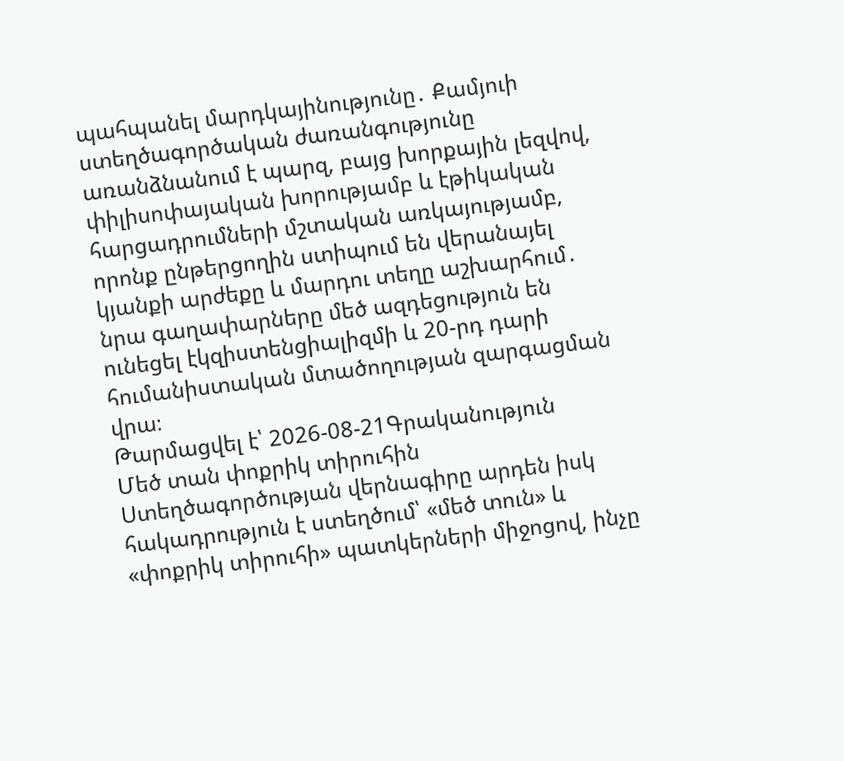պահպանել մարդկայինությունը․ Քամյուի ստեղծագործական ժառանգությունը առանձնանում է պարզ, բայց խորքային լեզվով, փիլիսոփայական խորությամբ և էթիկական հարցադրումների մշտական առկայությամբ, որոնք ընթերցողին ստիպում են վերանայել կյանքի արժեքը և մարդու տեղը աշխարհում․ նրա գաղափարները մեծ ազդեցություն են ունեցել էկզիստենցիալիզմի և 20-րդ դարի հումանիստական մտածողության զարգացման վրա։
Թարմացվել է՝ 2026-08-21Գրականություն
Մեծ տան փոքրիկ տիրուհին
Ստեղծագործության վերնագիրը արդեն իսկ հակադրություն է ստեղծում՝ «մեծ տուն» և «փոքրիկ տիրուհի» պատկերների միջոցով, ինչը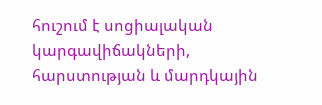հուշում է սոցիալական կարգավիճակների, հարստության և մարդկային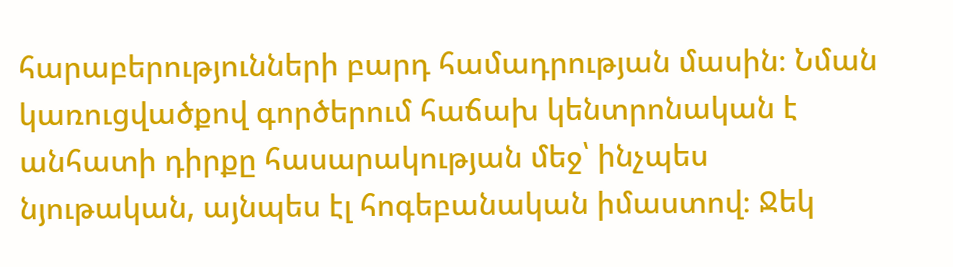հարաբերությունների բարդ համադրության մասին։ Նման կառուցվածքով գործերում հաճախ կենտրոնական է անհատի դիրքը հասարակության մեջ՝ ինչպես նյութական, այնպես էլ հոգեբանական իմաստով։ Ջեկ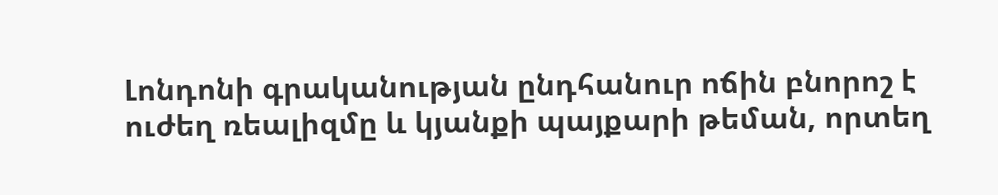Լոնդոնի գրականության ընդհանուր ոճին բնորոշ է ուժեղ ռեալիզմը և կյանքի պայքարի թեման, որտեղ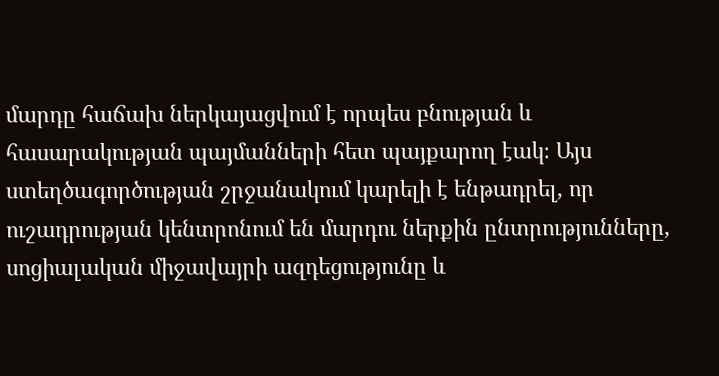մարդը հաճախ ներկայացվում է որպես բնության և հասարակության պայմանների հետ պայքարող էակ։ Այս ստեղծագործության շրջանակում կարելի է ենթադրել, որ ուշադրության կենտրոնում են մարդու ներքին ընտրությունները, սոցիալական միջավայրի ազդեցությունը և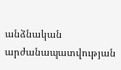անձնական արժանապատվության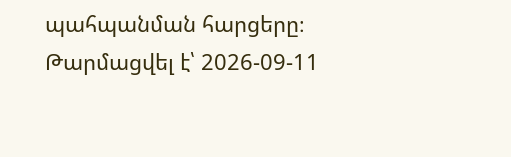պահպանման հարցերը։
Թարմացվել է՝ 2026-09-11